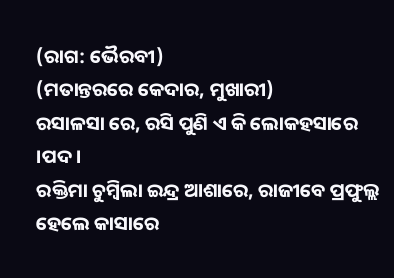(ରାଗ: ଭୈରବୀ)
(ମତାନ୍ତରରେ କେଦାର, ମୁଖାରୀ)
ରସାଳସା ରେ, ରସି ପୁଣି ଏ କି ଲୋକହସାରେ ।ପଦ।
ରକ୍ତିମା ଚୁମ୍ବିଲା ଇନ୍ଦ୍ର ଆଶାରେ, ରାଜୀବେ ପ୍ରଫୁଲ୍ଲ ହେଲେ କାସାରେ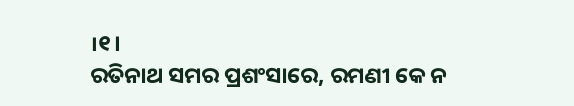।୧।
ରତିନାଥ ସମର ପ୍ରଶଂସାରେ, ରମଣୀ କେ ନ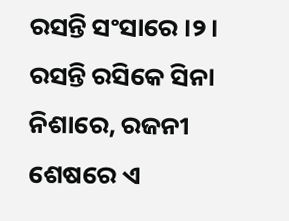ରସନ୍ତି ସଂସାରେ ।୨।
ରସନ୍ତି ରସିକେ ସିନା ନିଶାରେ, ରଜନୀ ଶେଷରେ ଏ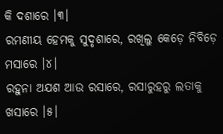କି ଦଶାରେ ।୩।
ରମଣୀୟ ହେମକୁ ସୁଦୃଶାରେ, ରଖିଲୁ କେଡ଼େ ନିବିଡ଼େ ମସାରେ ।୪।
ରହୁନା ଅଯଶ ଆଉ ରସାରେ, ରସାରୁହରୁ ଲତାକୁ ଖସାରେ ।୫।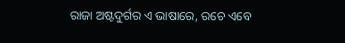ରାଜା ଅଷ୍ଟଦୁର୍ଗର ଏ ଭାଷାରେ, ରଚେ ଏବେ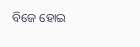ବିଜେ ହୋଇ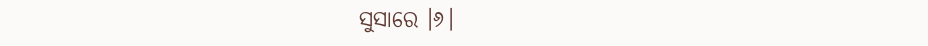ସୁସାରେ ।୬।